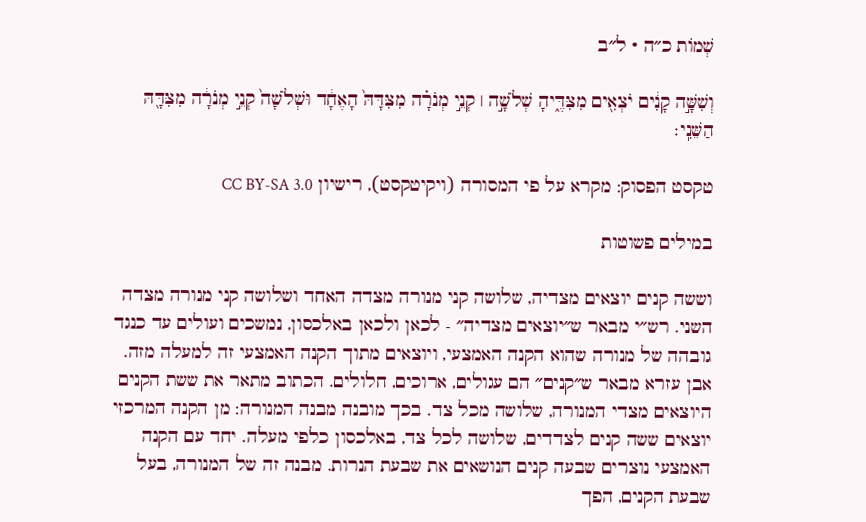שְׁמוֹת כ״ה · ל״ב

וְשִׁשָּׁ֣ה קָנִ֔ים יֹצְאִ֖ים מִצִּדֶּ֑יהָ שְׁלֹשָׁ֣ה ׀ קְנֵ֣י מְנֹרָ֗ה מִצִּדָּהּ֙ הָאֶחָ֔ד וּשְׁלֹשָׁה֙ קְנֵ֣י מְנֹרָ֔ה מִצִּדָּ֖הּ הַשֵּׁנִֽי׃

טקסט הפסוק: מקרא על פי המסורה (ויקיטקסט), רישיון CC BY-SA 3.0

במילים פשוטות

וששה קנים יוצאים מצדיה, שלושה קני מנורה מצדה האחד ושלושה קני מנורה מצדה השני. רש״י מבאר ש״יוצאים מצדיה״ - לכאן ולכאן באלכסון, נמשכים ועולים עד כנגד גובהה של מנורה שהוא הקנה האמצעי, ויוצאים מתוך הקנה האמצעי זה למעלה מזה. אבן עזרא מבאר ש״קנים״ הם עגולים, ארוכים, חלולים. הכתוב מתאר את ששת הקנים היוצאים מצדי המנורה, שלושה מכל צד. בכך מובנה מבנה המנורה: מן הקנה המרכזי יוצאים ששה קנים לצדדים, שלושה לכל צד, באלכסון כלפי מעלה. יחד עם הקנה האמצעי נוצרים שבעה קנים הנושאים את שבעת הנרות. מבנה זה של המנורה, בעל שבעת הקנים, הפך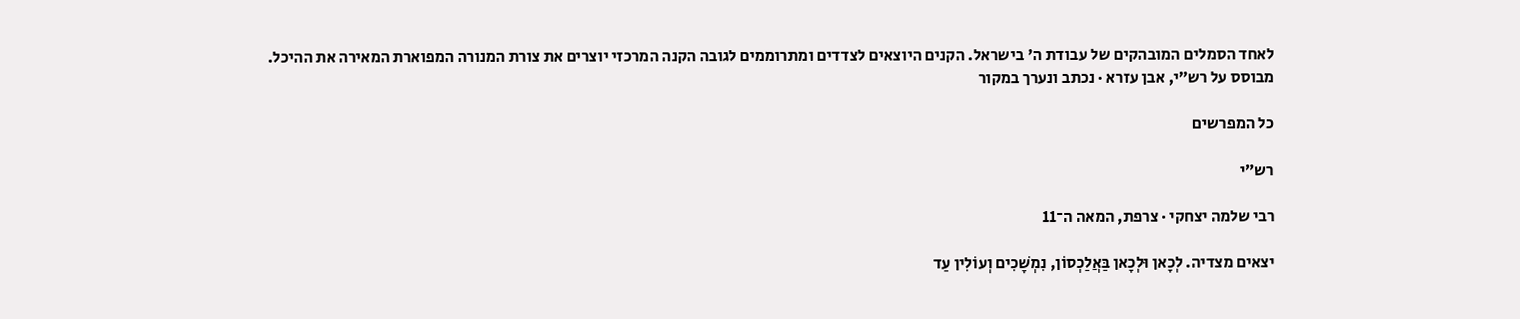לאחד הסמלים המובהקים של עבודת ה' בישראל. הקנים היוצאים לצדדים ומתרוממים לגובה הקנה המרכזי יוצרים את צורת המנורה המפוארת המאירה את ההיכל.
מבוסס על רש״י, אבן עזרא · נכתב ונערך במקור

כל המפרשים

רש״י

רבי שלמה יצחקי · צרפת, המאה ה־11

יצאים מצדיה. לְכָאן וּלְכָאן בַּאֲלַכְסוֹן, נִמְשָׁכִים וְעוֹלִין עַד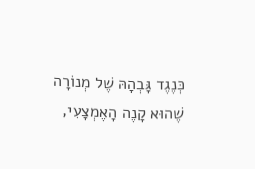כְּנֶגֶד גָּבְהָהּ שֶׁל מְנוֹרָה שֶׁהוּא קָנֶה הָאֶמְצָעִי,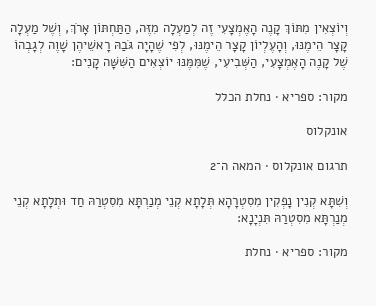וְיוֹצְאִין מִתּוֹךְ קָנֶה הָאֶמְצָעִי זֶה לְמַעְלָה מִזֶּה, הַתַּחְתּוֹן אָרֹךְ, וְשֶׁל מַעְלָה קָצָר הֵימֶנּוּ, וְהָעֶלְיוֹן קָצָר הֵימֶנּוּ, לְפִי שֶׁהָיָה גֹּבַהּ רָאשֵׁיהֶן שָׁוֶה לְגָבְהוֹ שֶׁל קָנֶה הָאֶמְצָעִי, הַשְּׁבִיעִי, שֶׁמִּמֶּנּוּ יוֹצְאִים הַשִּׁשָּׁה קָנִים:

מקור: ספריא · נחלת הכלל

אונקלוס

תרגום אונקלוס · המאה ה־2

וְשִׁתָּא קְנִין נָפְקִין מִסִטְרָהָא תְּלָתָא קְנֵי מְנַרְתָּא מִסִטְרַהּ חַד וּתְלָתָא קְנֵי מְנַרְתָּא מִסִטְרַהּ תִּנְיָנָא:

מקור: ספריא · נחלת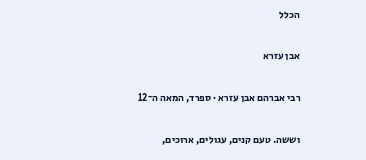הכלל

אבן עזרא

רבי אברהם אבן עזרא · ספרד, המאה ה־12

וששה. טעם קנים, עגולים, ארוכים,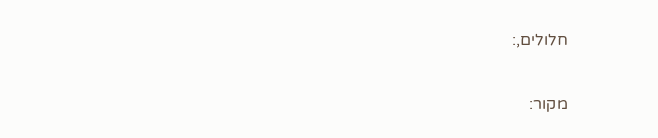חלולים,:

מקור: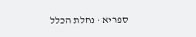ספריא · נחלת הכלל